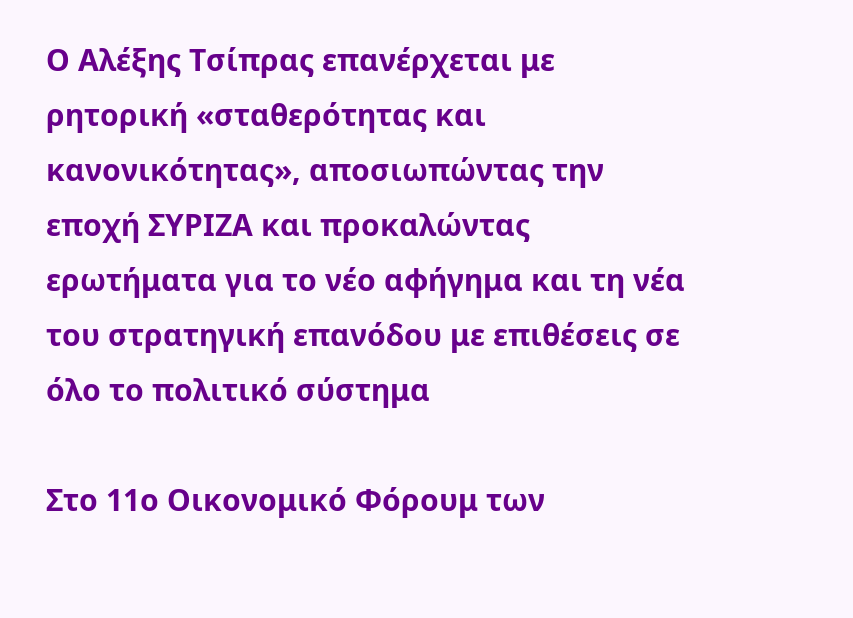Ο Αλέξης Τσίπρας επανέρχεται με ρητορική «σταθερότητας και κανονικότητας», αποσιωπώντας την εποχή ΣΥΡΙΖΑ και προκαλώντας ερωτήματα για το νέο αφήγημα και τη νέα του στρατηγική επανόδου με επιθέσεις σε όλο το πολιτικό σύστημα

Στο 11ο Οικονομικό Φόρουμ των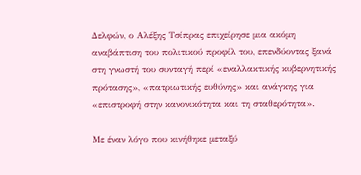Δελφών, ο Αλέξης Τσίπρας επιχείρησε μια ακόμη αναβάπτιση του πολιτικού προφίλ του, επενδύοντας ξανά στη γνωστή του συνταγή περί «εναλλακτικής κυβερνητικής πρότασης», «πατριωτικής ευθύνης» και ανάγκης για «επιστροφή στην κανονικότητα και τη σταθερότητα».

Με έναν λόγο που κινήθηκε μεταξύ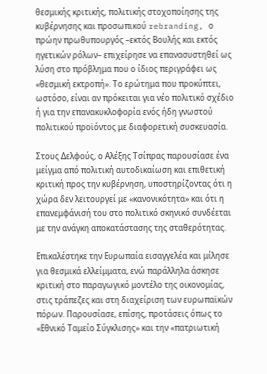θεσμικής κριτικής, πολιτικής στοχοποίησης της κυβέρνησης και προσωπικού rebranding, ο πρώην πρωθυπουργός –εκτός Βουλής και εκτός ηγετικών ρόλων– επιχείρησε να επανασυστηθεί ως λύση στο πρόβλημα που ο ίδιος περιγράφει ως «θεσμική εκτροπή». Το ερώτημα που προκύπτει, ωστόσο, είναι αν πρόκειται για νέο πολιτικό σχέδιο ή για την επανακυκλοφορία ενός ήδη γνωστού πολιτικού προϊόντος με διαφορετική συσκευασία.

Στους Δελφούς, ο Αλέξης Τσίπρας παρουσίασε ένα μείγμα από πολιτική αυτοδικαίωση και επιθετική κριτική προς την κυβέρνηση, υποστηρίζοντας ότι η χώρα δεν λειτουργεί με «κανονικότητα» και ότι η επανεμφάνισή του στο πολιτικό σκηνικό συνδέεται με την ανάγκη αποκατάστασης της σταθερότητας.

Επικαλέστηκε την Ευρωπαία εισαγγελέα και μίλησε για θεσμικά ελλείμματα, ενώ παράλληλα άσκησε κριτική στο παραγωγικό μοντέλο της οικονομίας, στις τράπεζες και στη διαχείριση των ευρωπαϊκών πόρων. Παρουσίασε, επίσης, προτάσεις όπως το «Εθνικό Ταμείο Σύγκλισης» και την «πατριωτική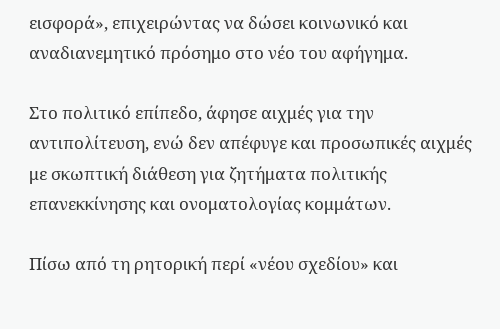εισφορά», επιχειρώντας να δώσει κοινωνικό και αναδιανεμητικό πρόσημο στο νέο του αφήγημα.

Στο πολιτικό επίπεδο, άφησε αιχμές για την αντιπολίτευση, ενώ δεν απέφυγε και προσωπικές αιχμές με σκωπτική διάθεση για ζητήματα πολιτικής επανεκκίνησης και ονοματολογίας κομμάτων.

Πίσω από τη ρητορική περί «νέου σχεδίου» και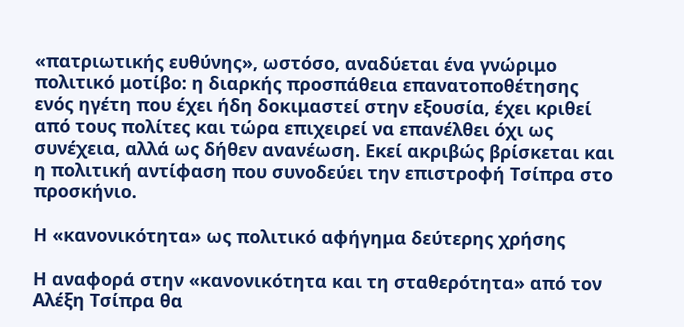«πατριωτικής ευθύνης», ωστόσο, αναδύεται ένα γνώριμο πολιτικό μοτίβο: η διαρκής προσπάθεια επανατοποθέτησης ενός ηγέτη που έχει ήδη δοκιμαστεί στην εξουσία, έχει κριθεί από τους πολίτες και τώρα επιχειρεί να επανέλθει όχι ως συνέχεια, αλλά ως δήθεν ανανέωση. Εκεί ακριβώς βρίσκεται και η πολιτική αντίφαση που συνοδεύει την επιστροφή Τσίπρα στο προσκήνιο.

Η «κανονικότητα» ως πολιτικό αφήγημα δεύτερης χρήσης

Η αναφορά στην «κανονικότητα και τη σταθερότητα» από τον Αλέξη Τσίπρα θα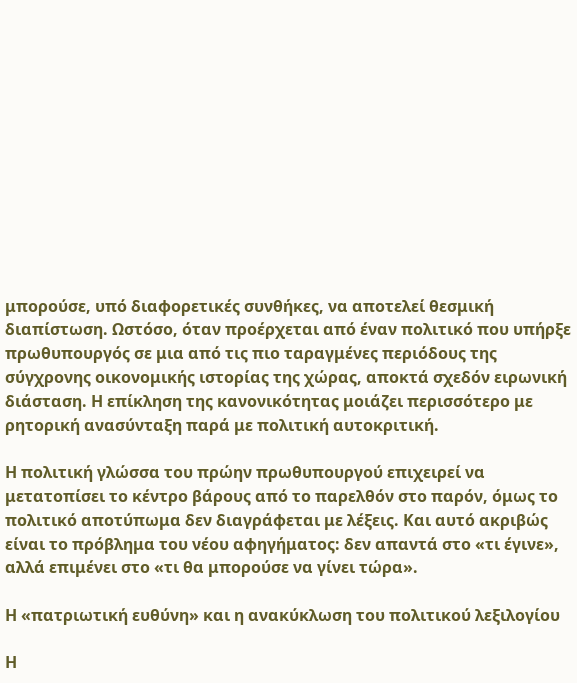μπορούσε, υπό διαφορετικές συνθήκες, να αποτελεί θεσμική διαπίστωση. Ωστόσο, όταν προέρχεται από έναν πολιτικό που υπήρξε πρωθυπουργός σε μια από τις πιο ταραγμένες περιόδους της σύγχρονης οικονομικής ιστορίας της χώρας, αποκτά σχεδόν ειρωνική διάσταση. Η επίκληση της κανονικότητας μοιάζει περισσότερο με ρητορική ανασύνταξη παρά με πολιτική αυτοκριτική.

Η πολιτική γλώσσα του πρώην πρωθυπουργού επιχειρεί να μετατοπίσει το κέντρο βάρους από το παρελθόν στο παρόν, όμως το πολιτικό αποτύπωμα δεν διαγράφεται με λέξεις. Και αυτό ακριβώς είναι το πρόβλημα του νέου αφηγήματος: δεν απαντά στο «τι έγινε», αλλά επιμένει στο «τι θα μπορούσε να γίνει τώρα».

Η «πατριωτική ευθύνη» και η ανακύκλωση του πολιτικού λεξιλογίου

Η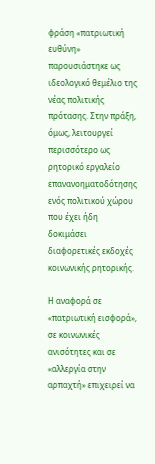φράση «πατριωτική ευθύνη» παρουσιάστηκε ως ιδεολογικό θεμέλιο της νέας πολιτικής πρότασης. Στην πράξη, όμως, λειτουργεί περισσότερο ως ρητορικό εργαλείο επανανοηματοδότησης ενός πολιτικού χώρου που έχει ήδη δοκιμάσει διαφορετικές εκδοχές κοινωνικής ρητορικής.

Η αναφορά σε «πατριωτική εισφορά», σε κοινωνικές ανισότητες και σε «αλλεργία στην αρπαχτή» επιχειρεί να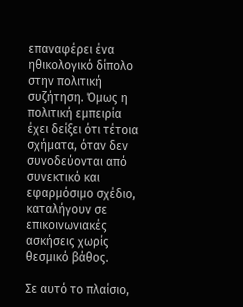επαναφέρει ένα ηθικολογικό δίπολο στην πολιτική συζήτηση. Όμως η πολιτική εμπειρία έχει δείξει ότι τέτοια σχήματα, όταν δεν συνοδεύονται από συνεκτικό και εφαρμόσιμο σχέδιο, καταλήγουν σε επικοινωνιακές ασκήσεις χωρίς θεσμικό βάθος.

Σε αυτό το πλαίσιο,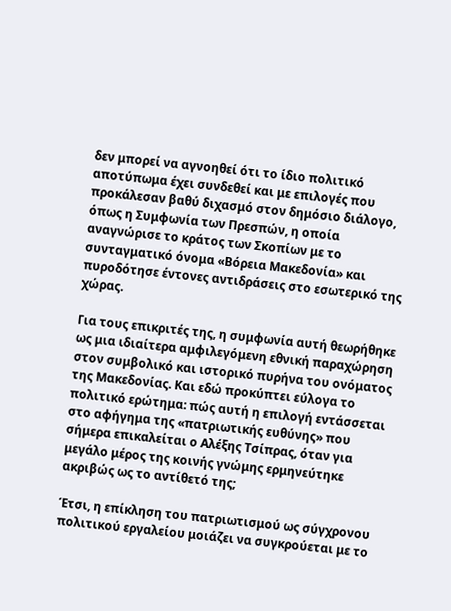δεν μπορεί να αγνοηθεί ότι το ίδιο πολιτικό αποτύπωμα έχει συνδεθεί και με επιλογές που προκάλεσαν βαθύ διχασμό στον δημόσιο διάλογο, όπως η Συμφωνία των Πρεσπών, η οποία αναγνώρισε το κράτος των Σκοπίων με το συνταγματικό όνομα «Βόρεια Μακεδονία» και πυροδότησε έντονες αντιδράσεις στο εσωτερικό της χώρας.

Για τους επικριτές της, η συμφωνία αυτή θεωρήθηκε ως μια ιδιαίτερα αμφιλεγόμενη εθνική παραχώρηση στον συμβολικό και ιστορικό πυρήνα του ονόματος της Μακεδονίας. Και εδώ προκύπτει εύλογα το πολιτικό ερώτημα: πώς αυτή η επιλογή εντάσσεται στο αφήγημα της «πατριωτικής ευθύνης» που σήμερα επικαλείται ο Αλέξης Τσίπρας, όταν για μεγάλο μέρος της κοινής γνώμης ερμηνεύτηκε ακριβώς ως το αντίθετό της;

Έτσι, η επίκληση του πατριωτισμού ως σύγχρονου πολιτικού εργαλείου μοιάζει να συγκρούεται με το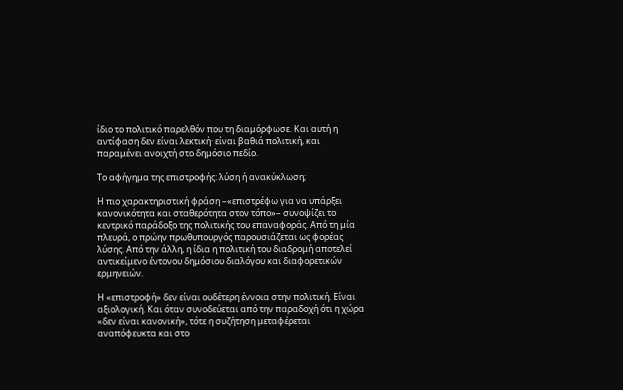ίδιο το πολιτικό παρελθόν που τη διαμόρφωσε. Και αυτή η αντίφαση δεν είναι λεκτική· είναι βαθιά πολιτική, και παραμένει ανοιχτή στο δημόσιο πεδίο.

Το αφήγημα της επιστροφής: λύση ή ανακύκλωση;

Η πιο χαρακτηριστική φράση –«επιστρέφω για να υπάρξει κανονικότητα και σταθερότητα στον τόπο»– συνοψίζει το κεντρικό παράδοξο της πολιτικής του επαναφοράς. Από τη μία πλευρά, ο πρώην πρωθυπουργός παρουσιάζεται ως φορέας λύσης. Από την άλλη, η ίδια η πολιτική του διαδρομή αποτελεί αντικείμενο έντονου δημόσιου διαλόγου και διαφορετικών ερμηνειών.

Η «επιστροφή» δεν είναι ουδέτερη έννοια στην πολιτική. Είναι αξιολογική. Και όταν συνοδεύεται από την παραδοχή ότι η χώρα «δεν είναι κανονική», τότε η συζήτηση μεταφέρεται αναπόφευκτα και στο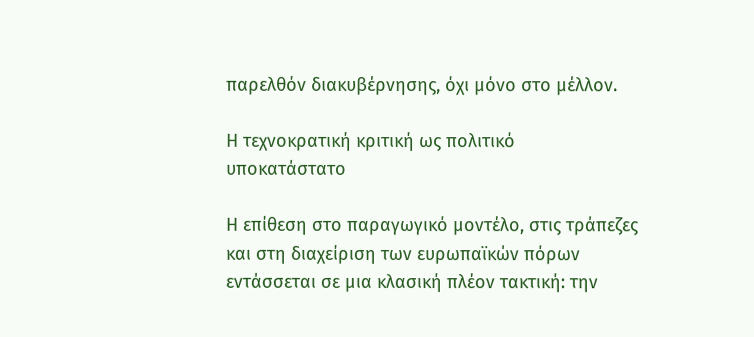παρελθόν διακυβέρνησης, όχι μόνο στο μέλλον.

Η τεχνοκρατική κριτική ως πολιτικό υποκατάστατο

Η επίθεση στο παραγωγικό μοντέλο, στις τράπεζες και στη διαχείριση των ευρωπαϊκών πόρων εντάσσεται σε μια κλασική πλέον τακτική: την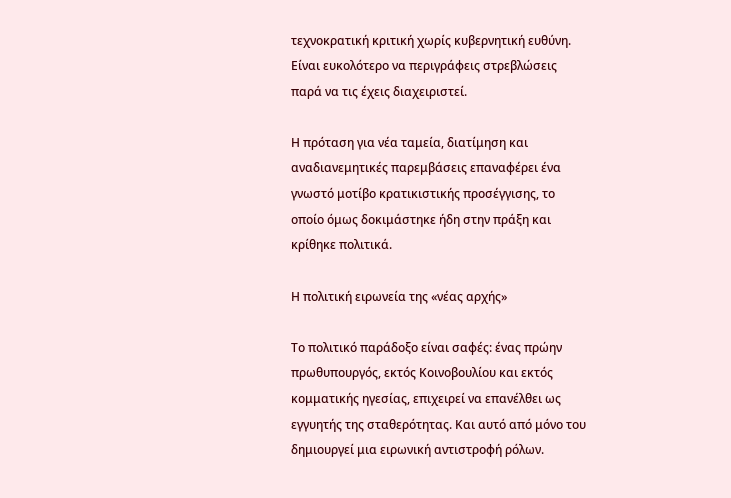τεχνοκρατική κριτική χωρίς κυβερνητική ευθύνη. Είναι ευκολότερο να περιγράφεις στρεβλώσεις παρά να τις έχεις διαχειριστεί.

Η πρόταση για νέα ταμεία, διατίμηση και αναδιανεμητικές παρεμβάσεις επαναφέρει ένα γνωστό μοτίβο κρατικιστικής προσέγγισης, το οποίο όμως δοκιμάστηκε ήδη στην πράξη και κρίθηκε πολιτικά.

Η πολιτική ειρωνεία της «νέας αρχής»

Το πολιτικό παράδοξο είναι σαφές: ένας πρώην πρωθυπουργός, εκτός Κοινοβουλίου και εκτός κομματικής ηγεσίας, επιχειρεί να επανέλθει ως εγγυητής της σταθερότητας. Και αυτό από μόνο του δημιουργεί μια ειρωνική αντιστροφή ρόλων.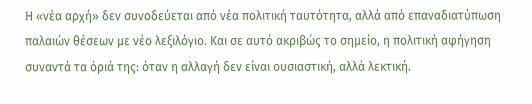Η «νέα αρχή» δεν συνοδεύεται από νέα πολιτική ταυτότητα, αλλά από επαναδιατύπωση παλαιών θέσεων με νέο λεξιλόγιο. Και σε αυτό ακριβώς το σημείο, η πολιτική αφήγηση συναντά τα όριά της: όταν η αλλαγή δεν είναι ουσιαστική, αλλά λεκτική.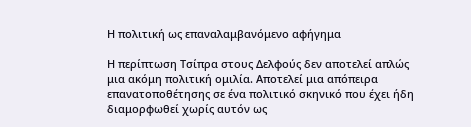Η πολιτική ως επαναλαμβανόμενο αφήγημα

Η περίπτωση Τσίπρα στους Δελφούς δεν αποτελεί απλώς μια ακόμη πολιτική ομιλία. Αποτελεί μια απόπειρα επανατοποθέτησης σε ένα πολιτικό σκηνικό που έχει ήδη διαμορφωθεί χωρίς αυτόν ως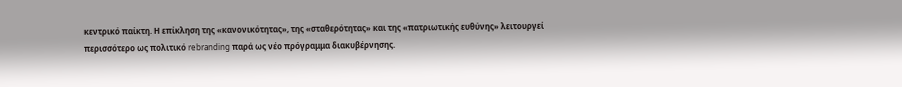κεντρικό παίκτη. Η επίκληση της «κανονικότητας», της «σταθερότητας» και της «πατριωτικής ευθύνης» λειτουργεί περισσότερο ως πολιτικό rebranding παρά ως νέο πρόγραμμα διακυβέρνησης.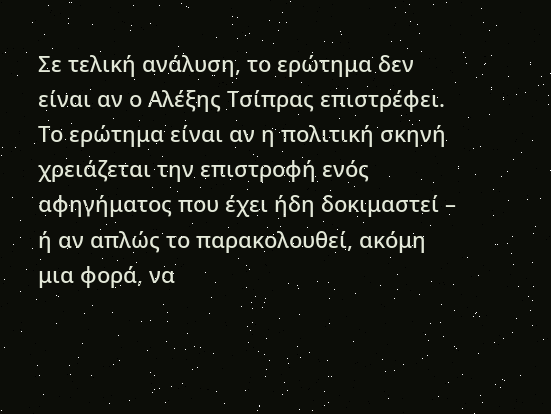Σε τελική ανάλυση, το ερώτημα δεν είναι αν ο Αλέξης Τσίπρας επιστρέφει. Το ερώτημα είναι αν η πολιτική σκηνή χρειάζεται την επιστροφή ενός αφηγήματος που έχει ήδη δοκιμαστεί – ή αν απλώς το παρακολουθεί, ακόμη μια φορά, να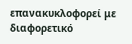επανακυκλοφορεί με διαφορετικό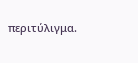περιτύλιγμα.